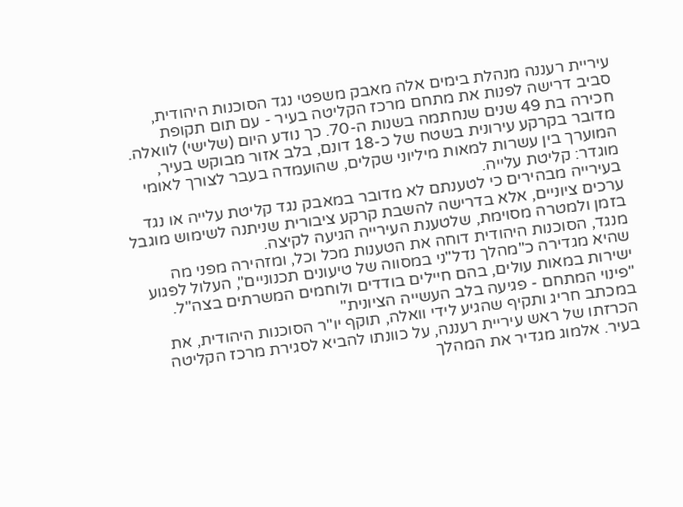עיריית רעננה מנהלת בימים אלה מאבק משפטי נגד הסוכנות היהודית, סביב דרישה לפנות את מתחם מרכז הקליטה בעיר - עם תום תקופת חכירה בת 49 שנים שנחתמה בשנות ה-70. כך נודע היום (שלישי) לוואלה. מדובר בקרקע עירונית בשטח של כ-18 דונם, בלב אזור מבוקש בעיר, המוערך בין עשרות למאות מיליוני שקלים, שהועמדה בעבר לצורך לאומי מוגדר: קליטת עלייה.
בעירייה מבהירים כי לטענתם לא מדובר במאבק נגד קליטת עלייה או נגד ערכים ציוניים, אלא בדרישה להשבת קרקע ציבורית שניתנה לשימוש מוגבל בזמן ולמטרה מסוימת, שלטענת העירייה הגיעה לקיצה.
מנגד, הסוכנות היהודית דוחה את הטענות מכל וכל, ומזהירה מפני מה שהיא מגדירה כ"מהלך נדל"ני במסווה של טיעונים תכנוניים", העלול לפגוע ישירות במאות עולים, בהם חיילים בודדים ולוחמים המשרתים בצה"ל.
"פינוי המתחם - פגיעה בלב העשייה הציונית"
במכתב חריג ותקיף שהגיע לידי וואלה, תוקף יו"ר הסוכנות היהודית, את הכרזתו של ראש עיריית רעננה, על כוונתו להביא לסגירת מרכז הקליטה בעיר. אלמוג מגדיר את המהלך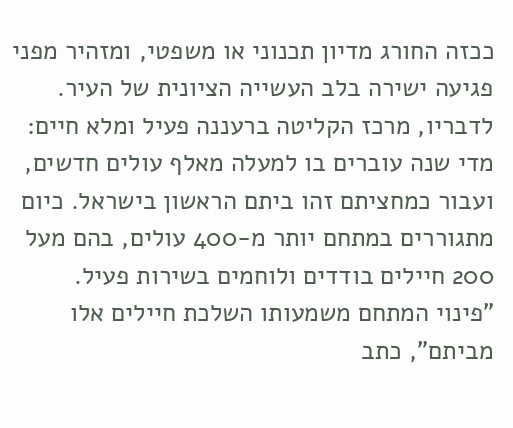ככזה החורג מדיון תכנוני או משפטי, ומזהיר מפני פגיעה ישירה בלב העשייה הציונית של העיר.
לדבריו, מרכז הקליטה ברעננה פעיל ומלא חיים: מדי שנה עוברים בו למעלה מאלף עולים חדשים, ועבור כמחציתם זהו ביתם הראשון בישראל. כיום מתגוררים במתחם יותר מ-400 עולים, בהם מעל 200 חיילים בודדים ולוחמים בשירות פעיל.
"פינוי המתחם משמעותו השלכת חיילים אלו מביתם", כתב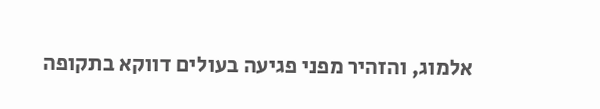אלמוג, והזהיר מפני פגיעה בעולים דווקא בתקופה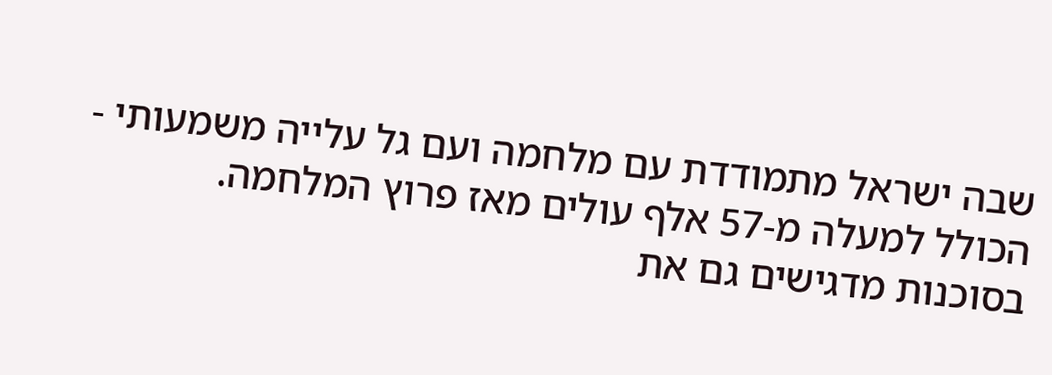שבה ישראל מתמודדת עם מלחמה ועם גל עלייה משמעותי - הכולל למעלה מ-57 אלף עולים מאז פרוץ המלחמה.
בסוכנות מדגישים גם את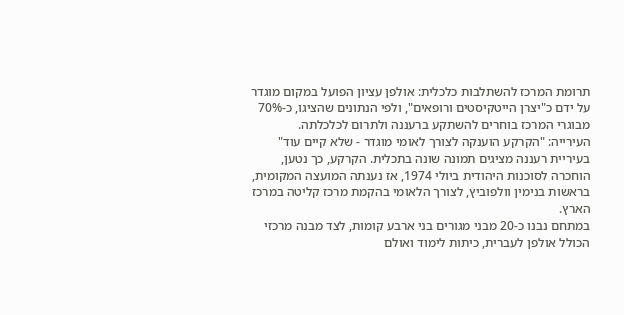תרומת המרכז להשתלבות כלכלית: אולפן עציון הפועל במקום מוגדר על ידם כ"יצרן הייטקיסטים ורופאים", ולפי הנתונים שהציגו, כ-70% מבוגרי המרכז בוחרים להשתקע ברעננה ולתרום לכלכלתה.
העירייה: "הקרקע הוענקה לצורך לאומי מוגדר - שלא קיים עוד"
בעיריית רעננה מציגים תמונה שונה בתכלית. הקרקע, כך נטען, הוחכרה לסוכנות היהודית ביולי 1974, אז נענתה המועצה המקומית, בראשות בנימין וולפוביץ, לצורך הלאומי בהקמת מרכז קליטה במרכז הארץ.
במתחם נבנו כ-20 מבני מגורים בני ארבע קומות, לצד מבנה מרכזי הכולל אולפן לעברית, כיתות לימוד ואולם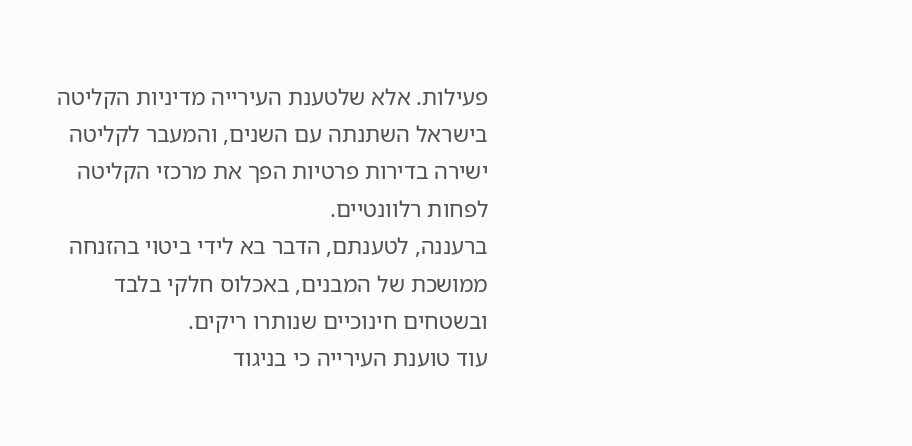פעילות. אלא שלטענת העירייה מדיניות הקליטה בישראל השתנתה עם השנים, והמעבר לקליטה ישירה בדירות פרטיות הפך את מרכזי הקליטה לפחות רלוונטיים.
ברעננה, לטענתם, הדבר בא לידי ביטוי בהזנחה ממושכת של המבנים, באכלוס חלקי בלבד ובשטחים חינוכיים שנותרו ריקים.
עוד טוענת העירייה כי בניגוד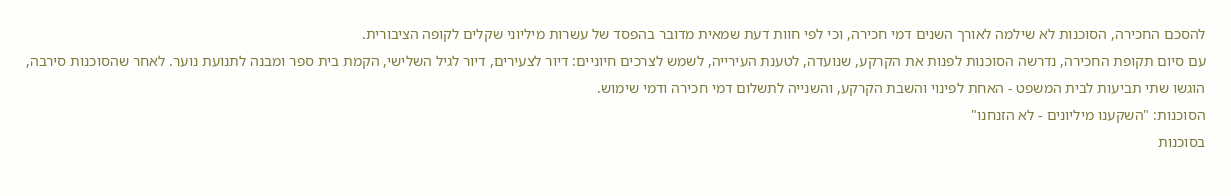להסכם החכירה, הסוכנות לא שילמה לאורך השנים דמי חכירה, וכי לפי חוות דעת שמאית מדובר בהפסד של עשרות מיליוני שקלים לקופה הציבורית.
עם סיום תקופת החכירה, נדרשה הסוכנות לפנות את הקרקע, שנועדה, לטענת העירייה, לשמש לצרכים חיוניים: דיור לצעירים, דיור לגיל השלישי, הקמת בית ספר ומבנה לתנועת נוער. לאחר שהסוכנות סירבה, הוגשו שתי תביעות לבית המשפט - האחת לפינוי והשבת הקרקע, והשנייה לתשלום דמי חכירה ודמי שימוש.
הסוכנות: "השקענו מיליונים - לא הזנחנו"
בסוכנות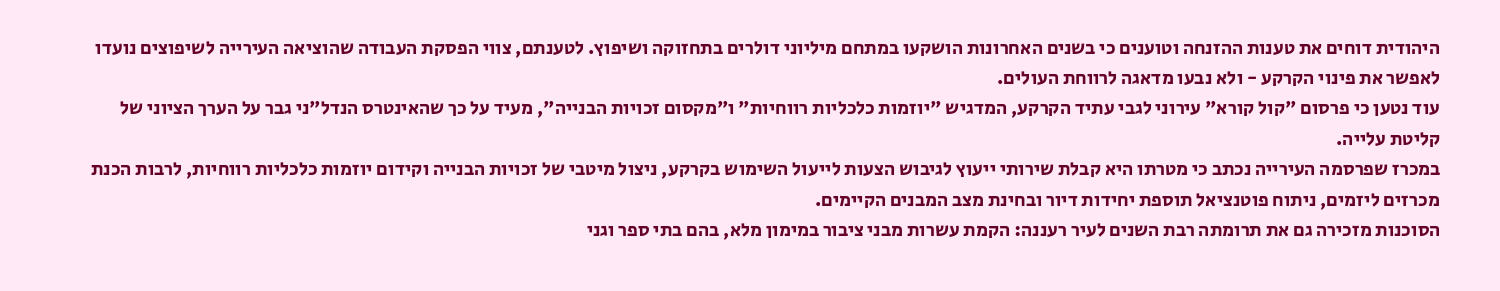היהודית דוחים את טענות ההזנחה וטוענים כי בשנים האחרונות הושקעו במתחם מיליוני דולרים בתחזוקה ושיפוץ. לטענתם, צווי הפסקת העבודה שהוציאה העירייה לשיפוצים נועדו לאפשר את פינוי הקרקע - ולא נבעו מדאגה לרווחת העולים.
עוד נטען כי פרסום "קול קורא" עירוני לגבי עתיד הקרקע, המדגיש "יוזמות כלכליות רווחיות" ו"מקסום זכויות הבנייה", מעיד על כך שהאינטרס הנדל"ני גבר על הערך הציוני של קליטת עלייה.
במכרז שפרסמה העירייה נכתב כי מטרתו היא קבלת שירותי ייעוץ לגיבוש הצעות לייעול השימוש בקרקע, ניצול מיטבי של זכויות הבנייה וקידום יוזמות כלכליות רווחיות, לרבות הכנת מכרזים ליזמים, ניתוח פוטנציאל תוספת יחידות דיור ובחינת מצב המבנים הקיימים.
הסוכנות מזכירה גם את תרומתה רבת השנים לעיר רעננה: הקמת עשרות מבני ציבור במימון מלא, בהם בתי ספר וגני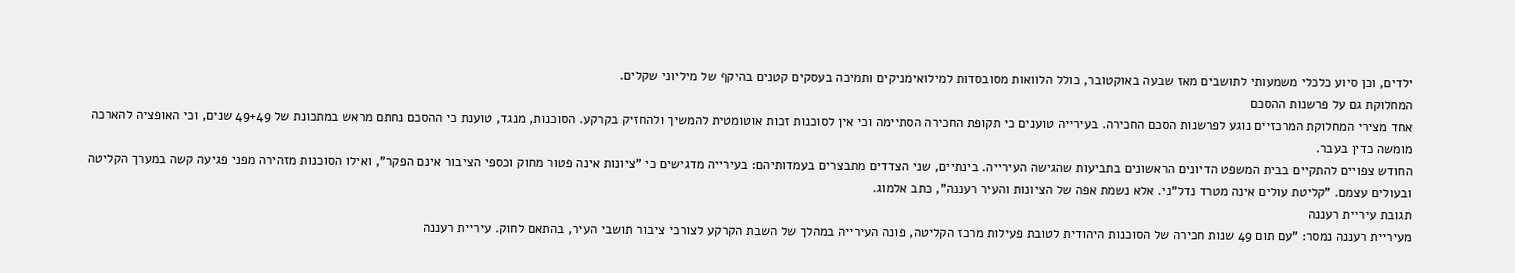ילדים, וכן סיוע כלכלי משמעותי לתושבים מאז שבעה באוקטובר, כולל הלוואות מסובסדות למילואימניקים ותמיכה בעסקים קטנים בהיקף של מיליוני שקלים.
המחלוקת גם על פרשנות ההסכם
אחד מצירי המחלוקת המרכזיים נוגע לפרשנות הסכם החכירה. בעירייה טוענים כי תקופת החכירה הסתיימה וכי אין לסוכנות זכות אוטומטית להמשיך ולהחזיק בקרקע. הסוכנות, מנגד, טוענת כי ההסכם נחתם מראש במתכונת של 49+49 שנים, וכי האופציה להארכה מומשה כדין בעבר.
החודש צפויים להתקיים בבית המשפט הדיונים הראשונים בתביעות שהגישה העירייה. בינתיים, שני הצדדים מתבצרים בעמדותיהם: בעירייה מדגישים כי "ציונות אינה פטור מחוק וכספי הציבור אינם הפקר", ואילו הסוכנות מזהירה מפני פגיעה קשה במערך הקליטה ובעולים עצמם. "קליטת עולים אינה מטרד נדל"ני. אלא נשמת אפה של הציונות והעיר רעננה", כתב אלמוג.
תגובת עיריית רעננה
מעיריית רעננה נמסר: "עם תום 49 שנות חכירה של הסוכנות היהודית לטובת פעילות מרכז הקליטה, פונה העירייה במהלך של השבת הקרקע לצורכי ציבור תושבי העיר, בהתאם לחוק. עיריית רעננה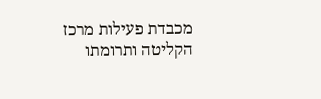מכבדת פעילות מרכז הקליטה ותרומתו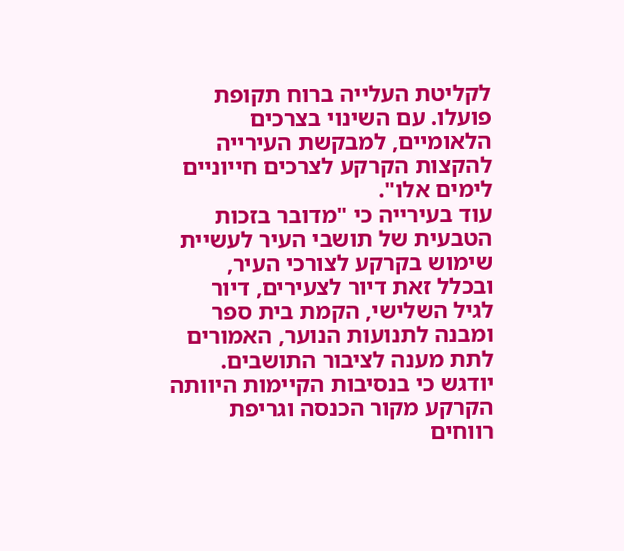לקליטת העלייה ברוח תקופת פועלו. עם השינוי בצרכים הלאומיים, למבקשת העירייה להקצות הקרקע לצרכים חייוניים לימים אלו".
עוד בעירייה כי "מדובר בזכות הטבעית של תושבי העיר לעשיית שימוש בקרקע לצורכי העיר, ובכלל זאת דיור לצעירים, דיור לגיל השלישי, הקמת בית ספר ומבנה לתנועות הנוער, האמורים לתת מענה לציבור התושבים. יודגש כי בנסיבות הקיימות היוותה הקרקע מקור הכנסה וגריפת רווחים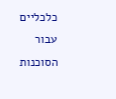כלכליים עבור הסוכנות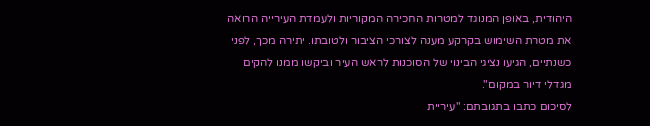היהודית, באופן המנוגד למטרות החכירה המקוריות ולעמדת העירייה הרואה את מטרת השימוש בקרקע מענה לצורכי הציבור ולטובתו. יתירה מכך, לפני כשנתיים, הגיעו נציגי הבינוי של הסוכנות לראש העיר וביקשו ממנו להקים מגדלי דיור במקום".
לסיכום כתבו בתגובתם: "עיריית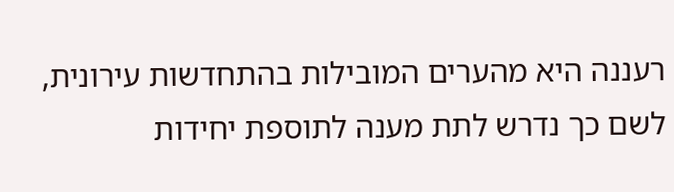רעננה היא מהערים המובילות בהתחדשות עירונית, לשם כך נדרש לתת מענה לתוספת יחידות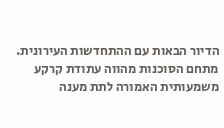הדיור הבאות עם ההתחדשות העירונית. מתחם הסוכנות מהווה עתודת קרקע משמעותית האמורה לתת מענה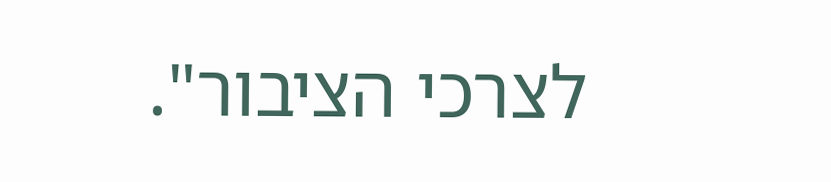לצרכי הציבור".